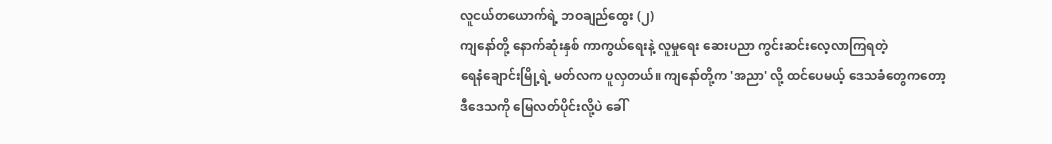လူငယ်တယောက်ရဲ့ ဘဝချည်ထွေး (၂)
ကျနော်တို့ နောက်ဆုံးနှစ် ကာကွယ်ရေးနဲ့ လူမှုရေး ဆေးပညာ ကွင်းဆင်းလေ့လာကြရတဲ့
ရေနံချောင်းမြို့ရဲ့ မတ်လက ပူလှတယ်။ ကျနော်တို့က 'အညာ' လို့ ထင်ပေမယ့် ဒေသခံတွေကတော့
ဒီဒေသကို မြေလတ်ပိုင်းလို့ပဲ ခေါ်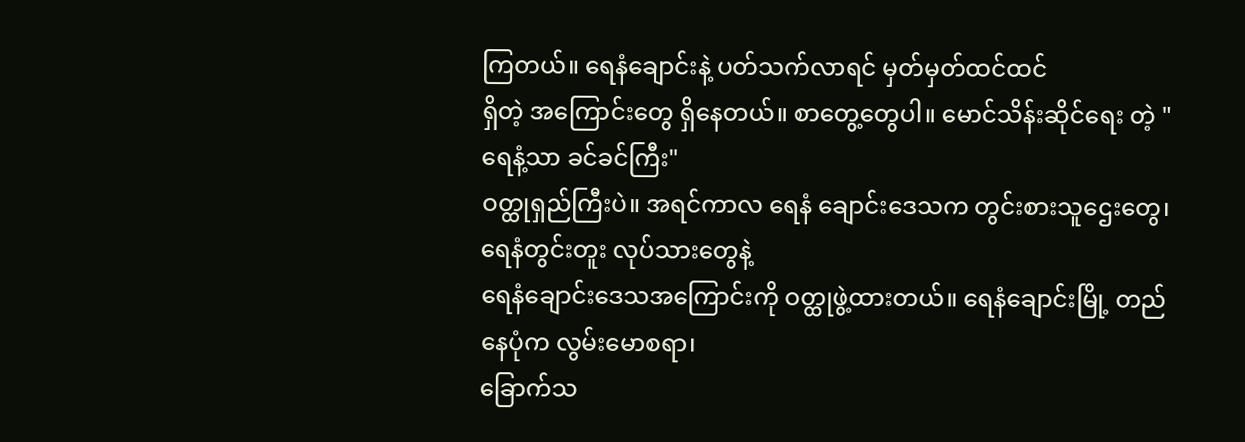ကြတယ်။ ရေနံချောင်းနဲ့ ပတ်သက်လာရင် မှတ်မှတ်ထင်ထင်
ရှိတဲ့ အကြောင်းတွေ ရှိနေတယ်။ စာတွေ့တွေပါ။ မောင်သိန်းဆိုင်ရေး တဲ့ "ရေနံ့သာ ခင်ခင်ကြီး"
ဝတ္ထုရှည်ကြီးပဲ။ အရင်ကာလ ရေနံ ချောင်းဒေသက တွင်းစားသူဌေးတွေ၊ ရေနံတွင်းတူး လုပ်သားတွေနဲ့
ရေနံချောင်းဒေသအကြောင်းကို ဝတ္ထုဖွဲ့ထားတယ်။ ရေနံချောင်းမြို့ တည်နေပုံက လွမ်းမောစရာ၊
ခြောက်သ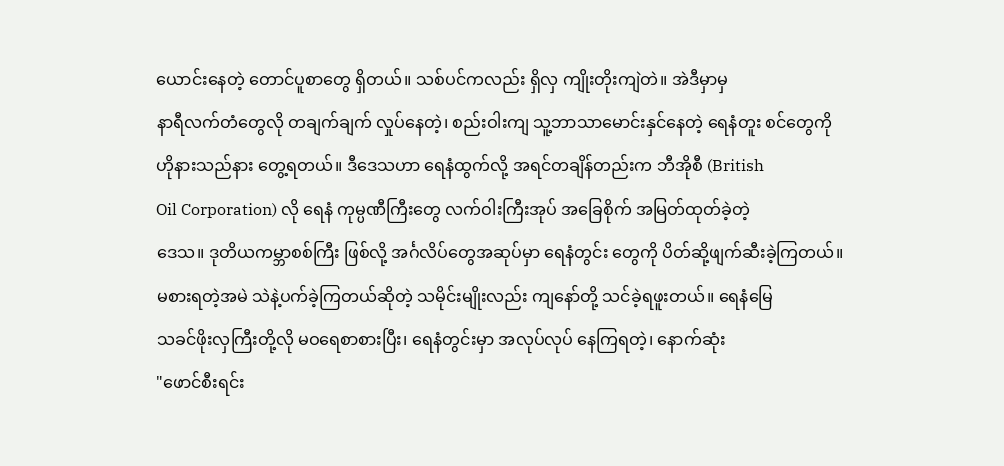ယောင်းနေတဲ့ တောင်ပူစာတွေ ရှိတယ်။ သစ်ပင်ကလည်း ရှိလှ ကျိုးတိုးကျဲတဲ။ အဲဒီမှာမှ
နာရီလက်တံတွေလို တချက်ချက် လှုပ်နေတဲ့၊ စည်းဝါးကျ သူ့ဘာသာမောင်းနှင်နေတဲ့ ရေနံတူး စင်တွေကို
ဟိုနားသည်နား တွေ့ရတယ်။ ဒီဒေသဟာ ရေနံထွက်လို့ အရင်တချိန်တည်းက ဘီအိုစီ (British
Oil Corporation) လို ရေနံ ကုမ္ပဏီကြီးတွေ လက်ဝါးကြီးအုပ် အခြေစိုက် အမြတ်ထုတ်ခဲ့တဲ့
ဒေသ။ ဒုတိယကမ္ဘာစစ်ကြီး ဖြစ်လို့ အင်္ဂလိပ်တွေအဆုပ်မှာ ရေနံတွင်း တွေကို ပိတ်ဆို့ဖျက်ဆီးခဲ့ကြတယ်။
မစားရတဲ့အမဲ သဲနဲ့ပက်ခဲ့ကြတယ်ဆိုတဲ့ သမိုင်းမျိုးလည်း ကျနော်တို့ သင်ခဲ့ရဖူးတယ်။ ရေနံမြေ
သခင်ဖိုးလှကြီးတို့လို မဝရေစာစားပြီး၊ ရေနံတွင်းမှာ အလုပ်လုပ် နေကြရတဲ့၊ နောက်ဆုံး
"ဖောင်စီးရင်း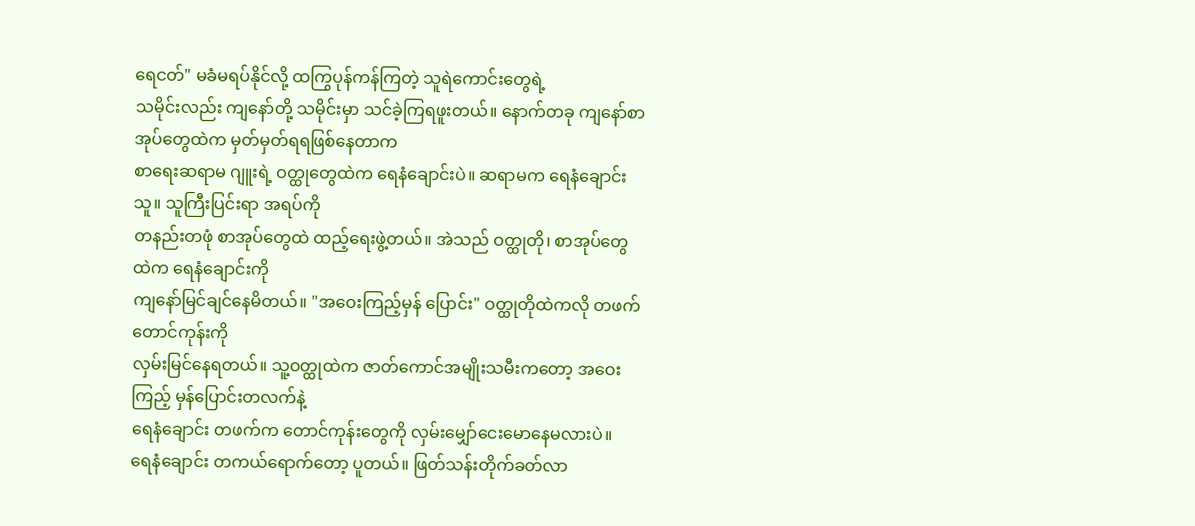ရေငတ်" မခံမရပ်နိုင်လို့ ထကြွပုန်ကန်ကြတဲ့ သူရဲကောင်းတွေရဲ့
သမိုင်းလည်း ကျနော်တို့ သမိုင်းမှာ သင်ခဲ့ကြရဖူးတယ်။ နောက်တခု ကျနော်စာအုပ်တွေထဲက မှတ်မှတ်ရရဖြစ်နေတာက
စာရေးဆရာမ ဂျူးရဲ့ ဝတ္ထုတွေထဲက ရေနံချောင်းပဲ။ ဆရာမက ရေနံချောင်းသူ။ သူကြီးပြင်းရာ အရပ်ကို
တနည်းတဖုံ စာအုပ်တွေထဲ ထည့်ရေးဖွဲ့တယ်။ အဲသည် ဝတ္ထုတို၊ စာအုပ်တွေထဲက ရေနံချောင်းကို
ကျနော်မြင်ချင်နေမိတယ်။ "အဝေးကြည့်မှန် ပြောင်း" ဝတ္ထုတိုထဲကလို တဖက် တောင်ကုန်းကို
လှမ်းမြင်နေရတယ်။ သူ့ဝတ္ထုထဲက ဇာတ်ကောင်အမျိုးသမီးကတော့ အဝေးကြည့် မှန်ပြောင်းတလက်နဲ့
ရေနံချောင်း တဖက်က တောင်ကုန်းတွေကို လှမ်းမျှော်ငေးမောနေမလားပဲ။
ရေနံချောင်း တကယ်ရောက်တော့ ပူတယ်။ ဖြတ်သန်းတိုက်ခတ်လာ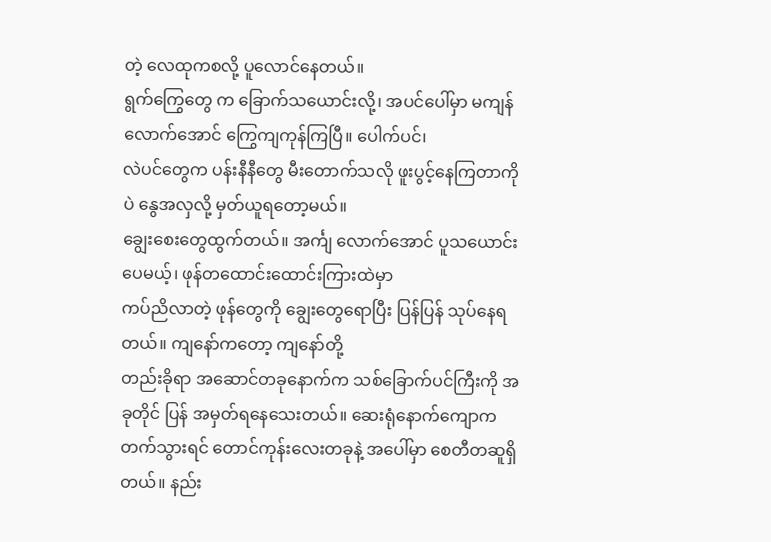တဲ့ လေထုကစလို့ ပူလောင်နေတယ်။
ရွက်ကြွေတွေ က ခြောက်သယောင်းလို့၊ အပင်ပေါ်မှာ မကျန်လောက်အောင် ကြွေကျကုန်ကြပြီ။ ပေါက်ပင်၊
လဲပင်တွေက ပန်းနီနီတွေ မီးတောက်သလို ဖူးပွင့်နေကြတာကိုပဲ နွေအလှလို့ မှတ်ယူရတော့မယ်။
ချွေးစေးတွေထွက်တယ်။ အင်္ကျ လောက်အောင် ပူသယောင်းပေမယ့်၊ ဖုန်တထောင်းထောင်းကြားထဲမှာ
ကပ်ညိလာတဲ့ ဖုန်တွေကို ချွေးတွေရောပြီး ပြန်ပြန် သုပ်နေရတယ်။ ကျနော်ကတော့ ကျနော်တို့
တည်းခိုရာ အဆောင်တခုနောက်က သစ်ခြောက်ပင်ကြီးကို အခုတိုင် ပြန် အမှတ်ရနေသေးတယ်။ ဆေးရုံနောက်ကျောက
တက်သွားရင် တောင်ကုန်းလေးတခုနဲ့ အပေါ်မှာ စေတီတဆူရှိတယ်။ နည်း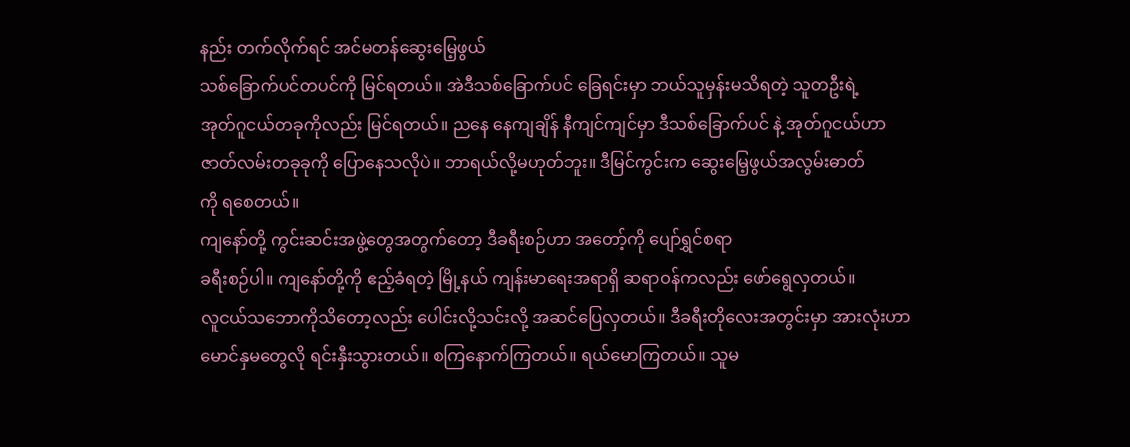နည်း တက်လိုက်ရင် အင်မတန်ဆွေးမြေ့ဖွယ်
သစ်ခြောက်ပင်တပင်ကို မြင်ရတယ်။ အဲဒီသစ်ခြောက်ပင် ခြေရင်းမှာ ဘယ်သူမှန်းမသိရတဲ့ သူတဦးရဲ့
အုတ်ဂူငယ်တခုကိုလည်း မြင်ရတယ်။ ညနေ နေကျချိန် နီကျင်ကျင်မှာ ဒီသစ်ခြောက်ပင် နဲ့ အုတ်ဂူငယ်ဟာ
ဇာတ်လမ်းတခုခုကို ပြောနေသလိုပဲ။ ဘာရယ်လို့မဟုတ်ဘူး။ ဒီမြင်ကွင်းက ဆွေးမြေ့ဖွယ်အလွမ်းဓာတ်
ကို ရစေတယ်။
ကျနော်တို့ ကွင်းဆင်းအဖွဲ့တွေအတွက်တော့ ဒီခရီးစဉ်ဟာ အတော့်ကို ပျော်ရွှင်စရာ
ခရီးစဉ်ပါ။ ကျနော်တို့ကို ဧည့်ခံရတဲ့ မြို့နယ် ကျန်းမာရေးအရာရှိ ဆရာဝန်ကလည်း ဖော်ရွေလှတယ်။
လူငယ်သဘောကိုသိတော့လည်း ပေါင်းလို့သင်းလို့ အဆင်ပြေလှတယ်။ ဒီခရီးတိုလေးအတွင်းမှာ အားလုံးဟာ
မောင်နှမတွေလို ရင်းနှီးသွားတယ်။ စကြနောက်ကြတယ်။ ရယ်မောကြတယ်။ သူမ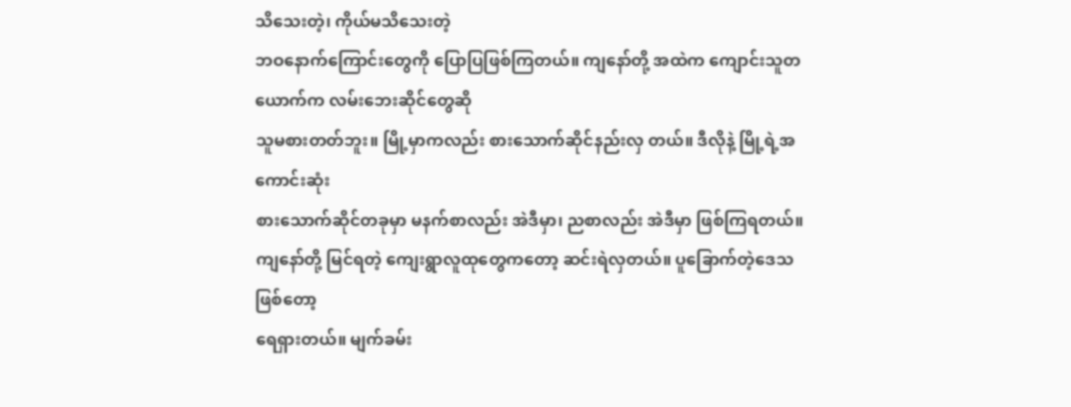သိသေးတဲ့၊ ကိုယ်မသိသေးတဲ့
ဘဝနောက်ကြောင်းတွေကို ပြောပြဖြစ်ကြတယ်။ ကျနော်တို့ အထဲက ကျောင်းသူတယောက်က လမ်းဘေးဆိုင်တွေဆို
သူမစားတတ်ဘူး။ မြို့မှာကလည်း စားသောက်ဆိုင်နည်းလှ တယ်။ ဒီလိုနဲ့ မြို့ရဲ့အကောင်းဆုံး
စားသောက်ဆိုင်တခုမှာ မနက်စာလည်း အဲဒီမှာ၊ ညစာလည်း အဲဒီမှာ ဖြစ်ကြရတယ်။
ကျနော်တို့ မြင်ရတဲ့ ကျေးရွာလူထုတွေကတော့ ဆင်းရဲလှတယ်။ ပူခြောက်တဲ့ဒေသဖြစ်တော့
ရေရှားတယ်။ မျက်ခမ်း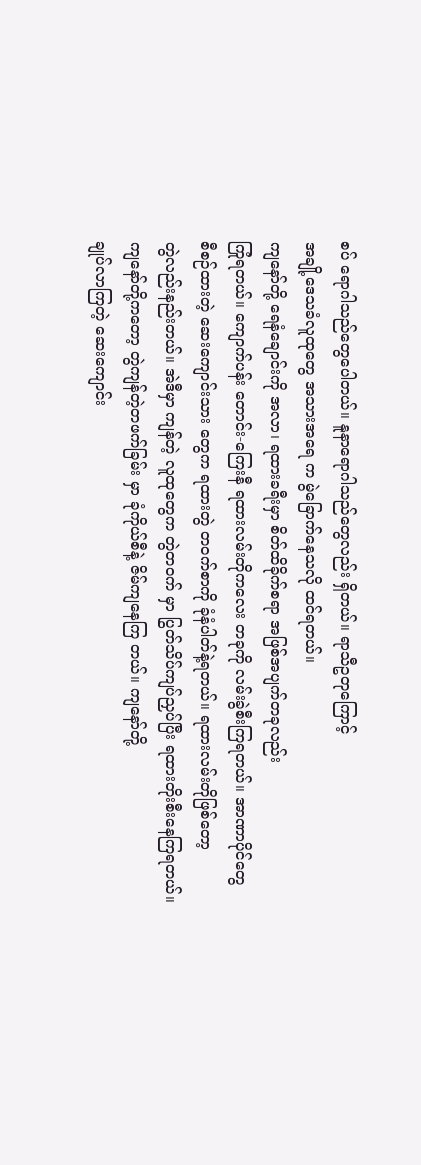စပ် ရောဂါသည်တွေပေါတယ်။ နူနာရောဂါသည်တွေလည်း ရှိတယ်။ ရာသီဥတုကြောင့်
အချို့ဒေသခံလူထုတွေ အသားအရေ က မွဲခြောက်နေသလို ထင်ရတယ်။
ကျနော်တို့ ရေနံချောင်းကို အလာ၊ ရထားခရီးမှာ စိတ်ထိခိုက်စရာ အဖြစ်အပျက်တခုလည်း
ကြုံရတယ်။ ကျောက်ပန်း တောင်း-ကြေးနီ ရထားလမ်းတိုကလေး တခုကို လမ်းခွဲစီးကြရတယ်။ အာဏာပိုင်တွေ
စီစဉ်ထားတဲ့ ဆေးကျောင်းသား တွေက ရထားတွဲ တဝက်စာကို ခုံနံပါတ်နဲ့ရတယ်။ ရထားလမ်းတိုဖြစ်တော့
တွဲလည်းနည်းတယ်။ အဲဒီမှာ ကျန်တဲ့ လူထုတွေက တွဲတဝက် မှာ ပြွတ်သိပ်ကျပ်ညှပ်ပြီး ရထားတိုးစီးနေကြရတယ်။
ကျနော်တို့ကတော့ တွဲကျန်တဲ့တဖက်ခြမ်း မှာ ခုံကိုယ်စီနဲ့ ဇိမ်ကျနေကြ တယ်။ ကျနော်တို့
ချုပ်လာကြတဲ့ ဆေးကျောင်း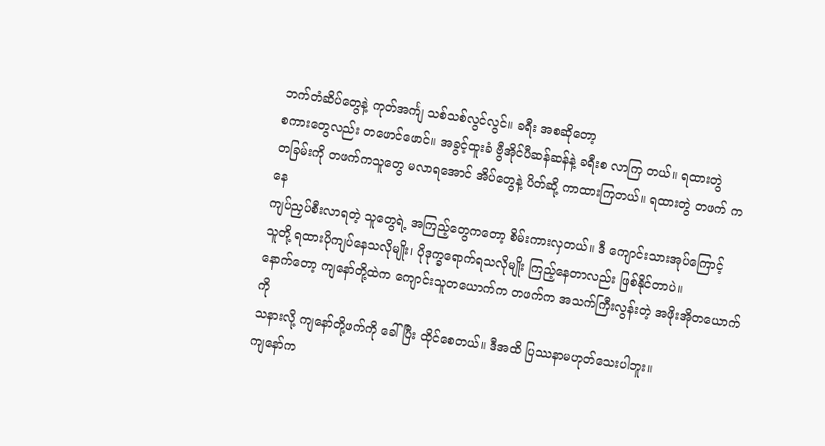ဘက်တံဆိပ်တွေနဲ့ ကုတ်အင်္ကျ သစ်သစ်လွင်လွင်။ ခရီး အစဆိုတော့
စကားတွေလည်း တဖောင်ဖောင်။ အခွင့်ထူးခံ ဗွီအိုင်ပီဆန်ဆန်နဲ့ ခရီးစ လာကြ တယ်။ ရထားတွဲ
တခြမ်းကို တဖက်ကသူတွေ မလာရအောင် အိပ်တွေနဲ့ ပိတ်ဆို့ ကာထားကြတယ်။ ရထားတွဲ တဖက် ကနေ
ကျပ်ညှပ်စီးလာရတဲ့ သူတွေရဲ့ အကြည့်တွေကတော့ စိမ်းကားလှတယ်။ ဒီ ကျောင်းသားအုပ်ကြောင့်
သူတို့ ရထားပိုကျပ်နေသလိုမျိုး၊ ပိုဒုက္ခရောက်ရသလိုမျိုး ကြည့်နေတာလည်း ဖြစ်နိုင်တာပဲ။
နောက်တော့ ကျနော်တို့ထဲက ကျောင်းသူတယောက်က တဖက်က အသက်ကြီးလွန်းတဲ့ အဖိုးအိုတယောက်ကို
သနားလို့ ကျနော်တို့ဖက်ကို ခေါ်ပြီး ထိုင်စေတယ်။ ဒီအထိ ပြဿနာမဟုတ်သေးပါဘူး။
ကျနော်က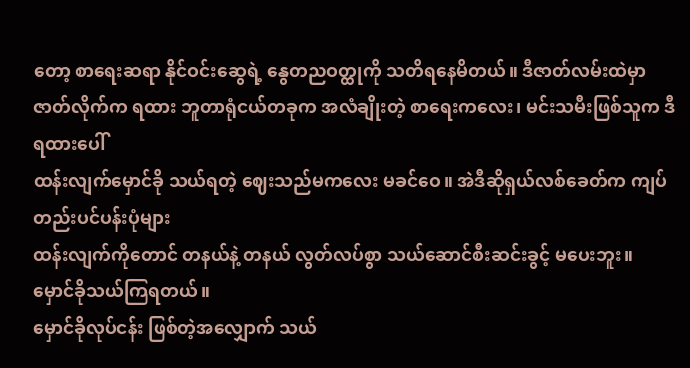တော့ စာရေးဆရာ နိုင်ဝင်းဆွေရဲ့ နွေတညဝတ္ထုကို သတိရနေမိတယ်။ ဒီဇာတ်လမ်းထဲမှာ
ဇာတ်လိုက်က ရထား ဘူတာရုံငယ်တခုက အလံချိုးတဲ့ စာရေးကလေး၊ မင်းသမီးဖြစ်သူက ဒီရထားပေါ်
ထန်းလျက်မှောင်ခို သယ်ရတဲ့ ဈေးသည်မကလေး မခင်ဝေ။ အဲဒီဆိုရှယ်လစ်ခေတ်က ကျပ်တည်းပင်ပန်းပုံများ
ထန်းလျက်ကိုတောင် တနယ်နဲ့ တနယ် လွတ်လပ်စွာ သယ်ဆောင်စီးဆင်းခွင့် မပေးဘူး။ မှောင်ခိုသယ်ကြရတယ်။
မှောင်ခိုလုပ်ငန်း ဖြစ်တဲ့အလျှောက် သယ်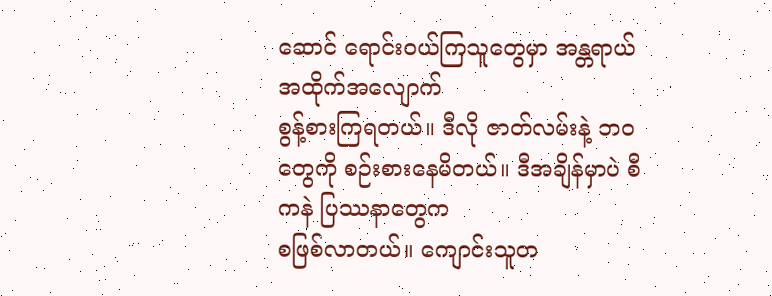ဆောင် ရောင်းဝယ်ကြသူတွေမှာ အန္တရာယ် အထိုက်အလျောက်
စွန့်စားကြရတယ်။ ဒီလို ဇာတ်လမ်းနဲ့ ဘဝတွေကို စဉ်းစားနေမိတယ်။ ဒီအချိန်မှာပဲ စီကနဲ ပြဿနာတွေက
စဖြစ်လာတယ်။ ကျောင်းသူတ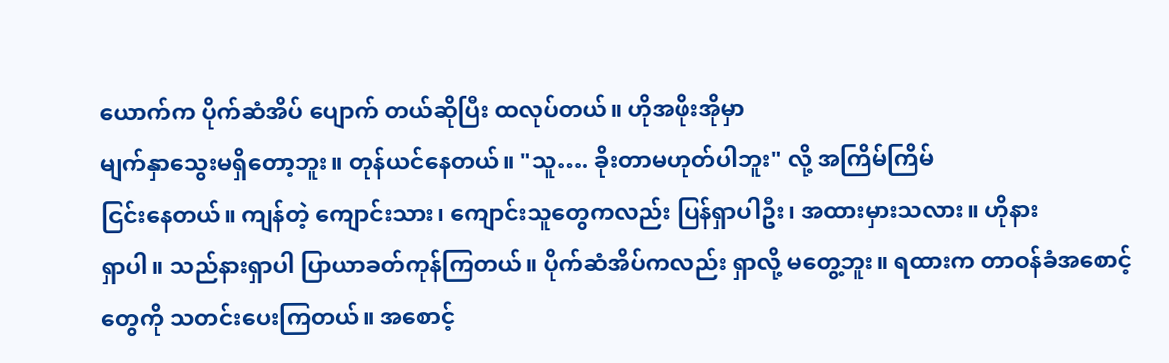ယောက်က ပိုက်ဆံအိပ် ပျောက် တယ်ဆိုပြီး ထလုပ်တယ်။ ဟိုအဖိုးအိုမှာ
မျက်နှာသွေးမရှိတော့ဘူး။ တုန်ယင်နေတယ်။ "သူ…. ခိုးတာမဟုတ်ပါဘူး" လို့ အကြိမ်ကြိမ်
ငြင်းနေတယ်။ ကျန်တဲ့ ကျောင်းသား၊ ကျောင်းသူတွေကလည်း ပြန်ရှာပါဦး၊ အထားမှားသလား။ ဟိုနား
ရှာပါ။ သည်နားရှာပါ ပြာယာခတ်ကုန်ကြတယ်။ ပိုက်ဆံအိပ်ကလည်း ရှာလို့ မတွေ့ဘူး။ ရထားက တာဝန်ခံအစောင့်
တွေကို သတင်းပေးကြတယ်။ အစောင့်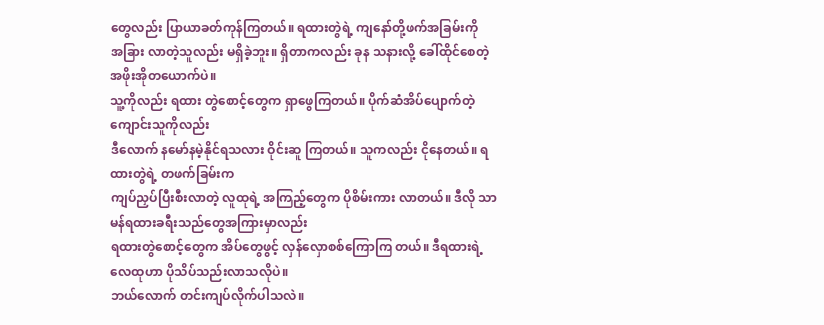တွေလည်း ပြာယာခတ်ကုန်ကြတယ်။ ရထားတွဲရဲ့ ကျနော်တို့ဖက်အခြမ်းကို
အခြား လာတဲ့သူလည်း မရှိခဲ့ဘူး။ ရှိတာကလည်း ခုန သနားလို့ ခေါ်ထိုင်စေတဲ့ အဖိုးအိုတယောက်ပဲ။
သူ့ကိုလည်း ရထား တွဲစောင့်တွေက ရှာဖွေကြတယ်။ ပိုက်ဆံအိပ်ပျောက်တဲ့ ကျောင်းသူကိုလည်း
ဒီလောက် နမော်နမဲ့နိုင်ရသလား ဝိုင်းဆူ ကြတယ်။ သူကလည်း ငိုနေတယ်။ ရထားတွဲရဲ့ တဖက်ခြမ်းက
ကျပ်ညှပ်ပြီးစီးလာတဲ့ လူထုရဲ့ အကြည့်တွေက ပိုစိမ်းကား လာတယ်။ ဒီလို သာမန်ရထားခရီးသည်တွေအကြားမှာလည်း
ရထားတွဲစောင့်တွေက အိပ်တွေဖွင့် လှန်လှောစစ်ကြောကြ တယ်။ ဒီရထားရဲ့ လေထုဟာ ပိုသိပ်သည်းလာသလိုပဲ။
ဘယ်လောက် တင်းကျပ်လိုက်ပါသလဲ။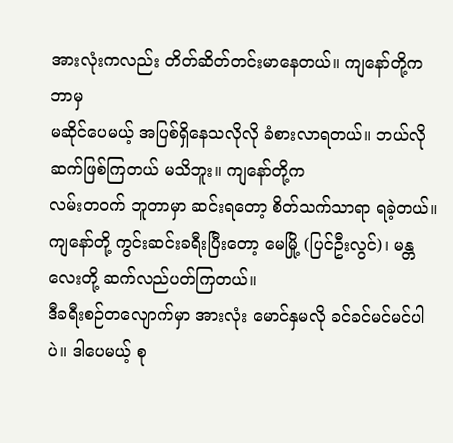အားလုံးကလည်း တိတ်ဆိတ်တင်းမာနေတယ်။ ကျနော်တို့က ဘာမှ
မဆိုင်ပေမယ့် အပြစ်ရှိနေသလိုလို ခံစားလာရတယ်။ ဘယ်လိုဆက်ဖြစ်ကြတယ် မသိဘူး။ ကျနော်တို့က
လမ်းတဝက် ဘူတာမှာ ဆင်းရတော့ စိတ်သက်သာရာ ရခဲ့တယ်။
ကျနော်တို့ ကွင်းဆင်းခရီးပြီးတော့ မေမြို့ (ပြင်ဦးလွင်)၊ မန္တလေးတို့ ဆက်လည်ပတ်ကြတယ်။
ဒီခရီးစဉ်တလျောက်မှာ အားလုံး မောင်နှမလို ခင်ခင်မင်မင်ပါပဲ။ ဒါပေမယ့် စု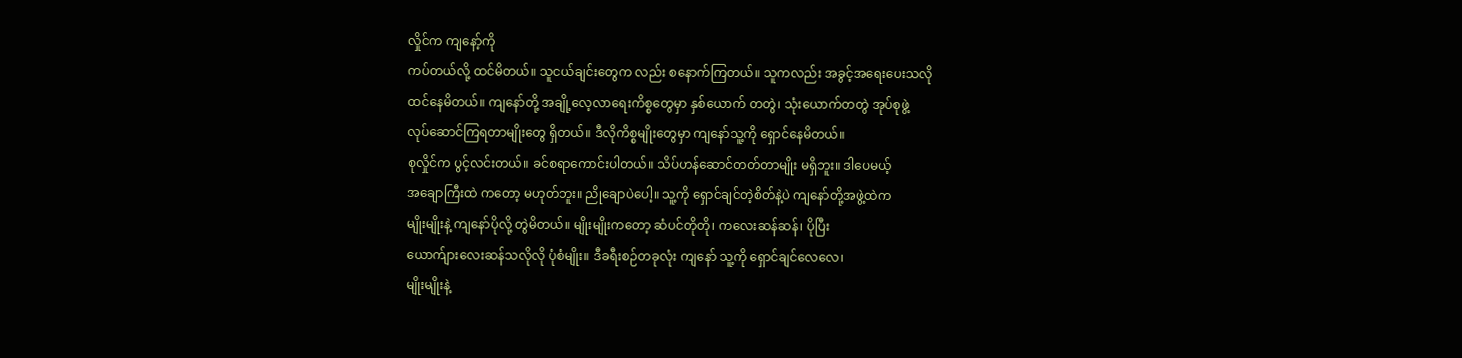လှိုင်က ကျနော့်ကို
ကပ်တယ်လို့ ထင်မိတယ်။ သူငယ်ချင်းတွေက လည်း စနောက်ကြတယ်။ သူကလည်း အခွင့်အရေးပေးသလို
ထင်နေမိတယ်။ ကျနော်တို့ အချို့လေ့လာရေးကိစ္စတွေမှာ နှစ်ယောက် တတွဲ၊ သုံးယောက်တတွဲ အုပ်စုဖွဲ့
လုပ်ဆောင်ကြရတာမျိုးတွေ ရှိတယ်။ ဒီလိုကိစ္စမျိုးတွေမှာ ကျနော်သူ့ကို ရှောင်နေမိတယ်။
စုလှိုင်က ပွင့်လင်းတယ်။ ခင်စရာကောင်းပါတယ်။ သိပ်ဟန်ဆောင်တတ်တာမျိုး မရှိဘူး။ ဒါပေမယ့်
အချောကြီးထဲ ကတော့ မဟုတ်ဘူး။ ညိုချောပဲပေါ့။ သူ့ကို ရှောင်ချင်တဲ့စိတ်နဲ့ပဲ ကျနော်တို့အဖွဲ့ထဲက
မျိုးမျိုးနဲ့ ကျနော်ပိုလို့ တွဲမိတယ်။ မျိုးမျိုးကတော့ ဆံပင်တိုတို၊ ကလေးဆန်ဆန်၊ ပိုပြီး
ယောက်ျားလေးဆန်သလိုလို ပုံစံမျိုး။ ဒီခရီးစဉ်တခုလုံး ကျနော် သူ့ကို ရှောင်ချင်လေလေ၊
မျိုးမျိုးနဲ့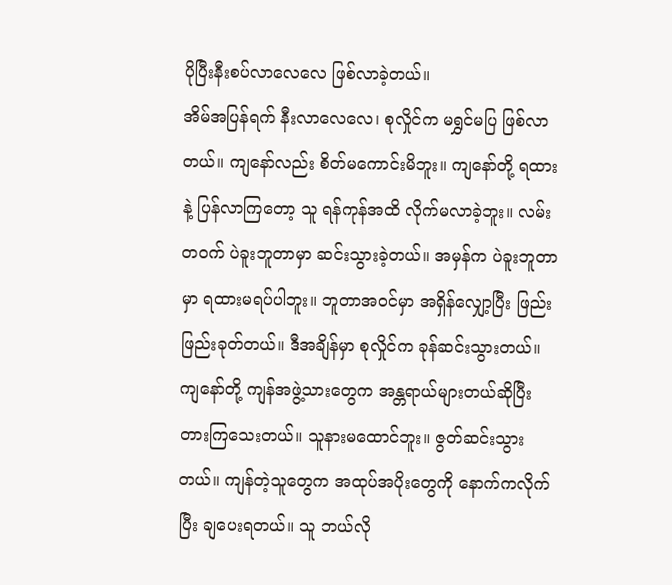ပိုပြီးနီးစပ်လာလေလေ ဖြစ်လာခဲ့တယ်။
အိမ်အပြန်ရက် နီးလာလေလေ၊ စုလှိုင်က မရွှင်မပြ ဖြစ်လာတယ်။ ကျနော်လည်း စိတ်မကောင်းမိဘူး။ ကျနော်တို့ ရထားနဲ့ ပြန်လာကြတော့ သူ ရန်ကုန်အထိ လိုက်မလာခဲ့ဘူး။ လမ်းတဝက် ပဲခူးဘူတာမှာ ဆင်းသွားခဲ့တယ်။ အမှန်က ပဲခူးဘူတာ မှာ ရထားမရပ်ပါဘူး။ ဘူတာအဝင်မှာ အရှိန်လျှော့ပြီး ဖြည်းဖြည်းခုတ်တယ်။ ဒီအချိန်မှာ စုလှိုင်က ခုန်ဆင်းသွားတယ်။ ကျနော်တို့ ကျန်အဖွဲ့သားတွေက အန္တရာယ်များတယ်ဆိုပြီး တားကြသေးတယ်။ သူနားမထောင်ဘူး။ ဇွတ်ဆင်းသွားတယ်။ ကျန်တဲ့သူတွေက အထုပ်အပိုးတွေကို နောက်ကလိုက်ပြီး ချပေးရတယ်။ သူ ဘယ်လို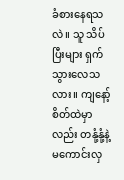ခံစားနေရသလဲ။ သူ သိပ်ပြီးများ ရှက်သွားလေသလား။ ကျနော့်စိတ်ထဲမှာလည်း တနုံ့နုံ့နဲ့ မကောင်းလှ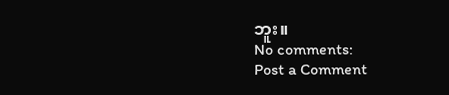ဘူး။
No comments:
Post a Comment